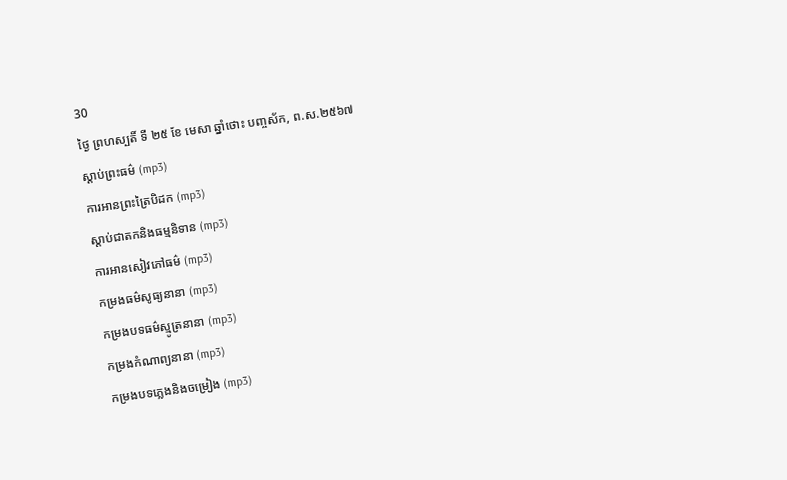30
ថ្ងៃ ព្រហស្បតិ៍ ទី ២៥ ខែ មេសា ឆ្នាំថោះ បញ្ចស័ក, ព.ស.២៥៦៧
ស្តាប់ព្រះធម៌ (mp3)
ការអានព្រះត្រៃបិដក (mp3)
ស្តាប់ជាតកនិងធម្មនិទាន (mp3)
ការអានសៀវភៅធម៌ (mp3)
កម្រងធម៌សូធ្យនានា (mp3)
កម្រងបទធម៌ស្មូត្រនានា (mp3)
កម្រងកំណាព្យនានា (mp3)
កម្រងបទភ្លេងនិងចម្រៀង (mp3)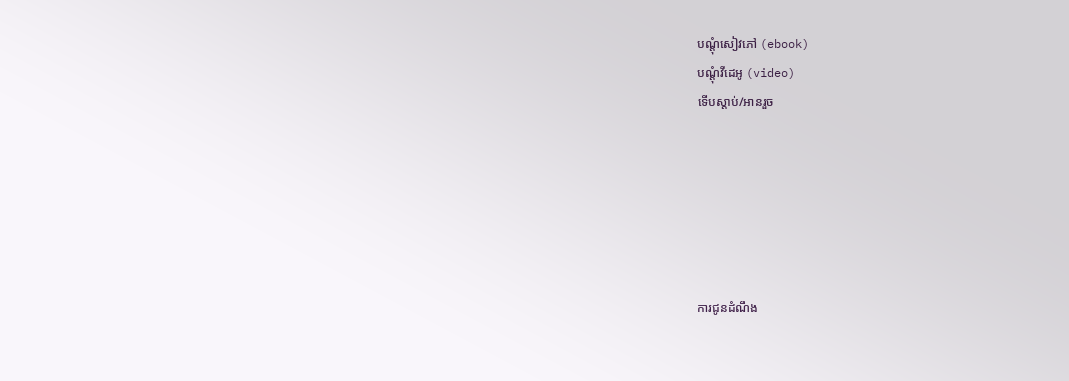បណ្តុំសៀវភៅ (ebook)
បណ្តុំវីដេអូ (video)
ទើបស្តាប់/អានរួច






ការជូនដំណឹង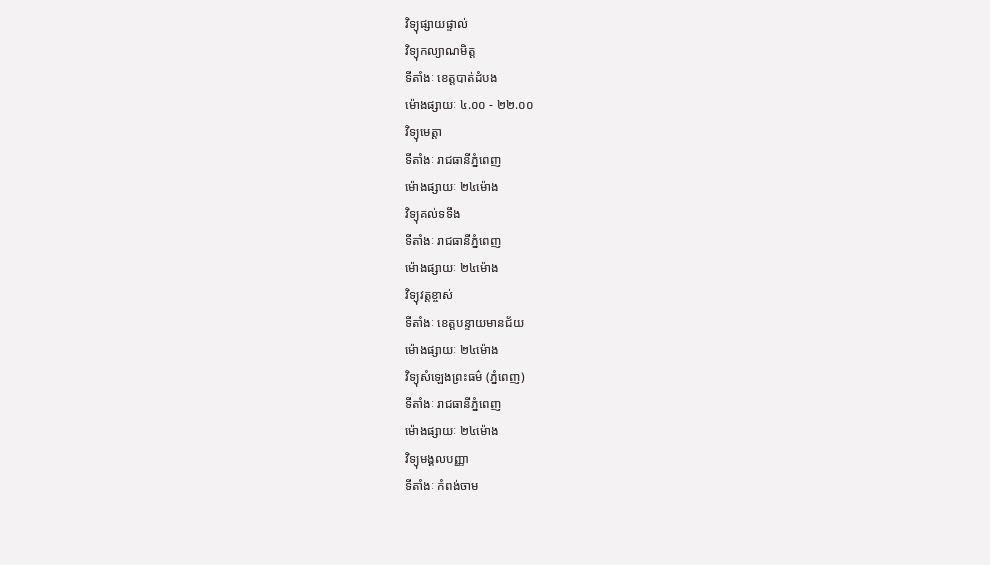វិទ្យុផ្សាយផ្ទាល់
វិទ្យុកល្យាណមិត្ត
ទីតាំងៈ ខេត្តបាត់ដំបង
ម៉ោងផ្សាយៈ ៤.០០ - ២២.០០
វិទ្យុមេត្តា
ទីតាំងៈ រាជធានីភ្នំពេញ
ម៉ោងផ្សាយៈ ២៤ម៉ោង
វិទ្យុគល់ទទឹង
ទីតាំងៈ រាជធានីភ្នំពេញ
ម៉ោងផ្សាយៈ ២៤ម៉ោង
វិទ្យុវត្តខ្ចាស់
ទីតាំងៈ ខេត្តបន្ទាយមានជ័យ
ម៉ោងផ្សាយៈ ២៤ម៉ោង
វិទ្យុសំឡេងព្រះធម៌ (ភ្នំពេញ)
ទីតាំងៈ រាជធានីភ្នំពេញ
ម៉ោងផ្សាយៈ ២៤ម៉ោង
វិទ្យុមង្គលបញ្ញា
ទីតាំងៈ កំពង់ចាម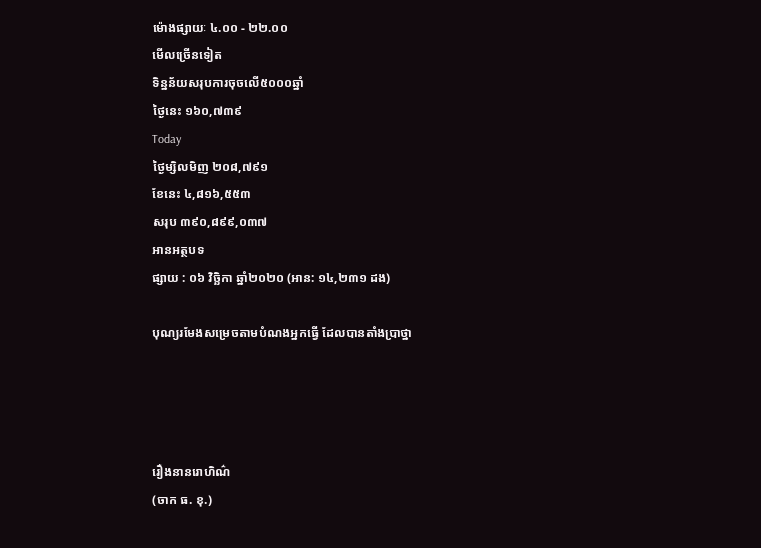ម៉ោងផ្សាយៈ ៤.០០ - ២២.០០
មើលច្រើនទៀត
ទិន្នន័យសរុបការចុចលើ៥០០០ឆ្នាំ
ថ្ងៃនេះ ១៦០,៧៣៩
Today
ថ្ងៃម្សិលមិញ ២០៨,៧៩១
ខែនេះ ៤,៨១៦,៥៥៣
សរុប ៣៩០,៨៩៩,០៣៧
អានអត្ថបទ
ផ្សាយ : ០៦ វិច្ឆិកា ឆ្នាំ២០២០ (អាន: ១៤,២៣១ ដង)

បុណ្យរមែងសម្រេចតាមបំណងអ្នកធើ្វ ដែលបានតាំងបា្រថ្នា




រឿងនានរោហិណ៌
(ចាក ធ. ខុ.)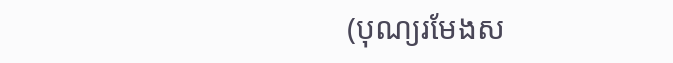(បុណ្យរមែងស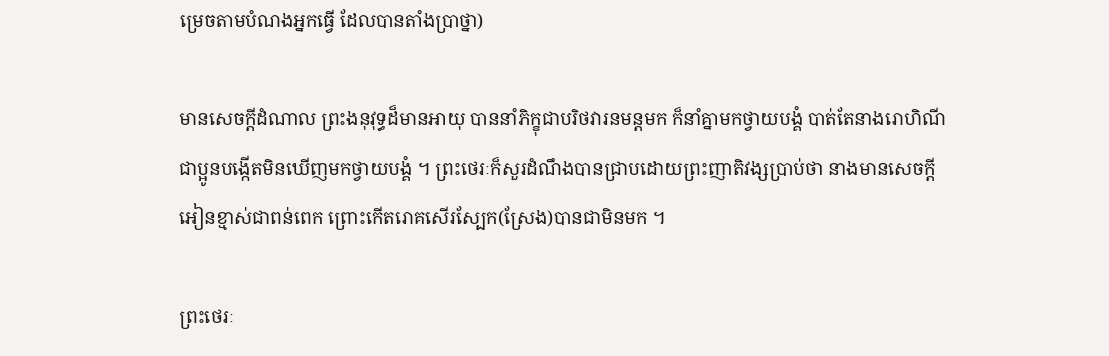ម្រេចតាមបំណងអ្នកធើ្វ ដែលបានតាំងបា្រថ្នា)

មានសេចក្តីដំណាល ព្រះងនុវុទ្ធដ៏មានអាយុ បាននាំភិក្ខុជាបរិថវារនមន្តមក ក៏នាំគ្នាមកថ្វាយបង្គំ បាត់តែនាងរោហិណីជាប្អូនបង្កើតមិនឃើញមកថ្វាយបង្គំ ។ ព្រះថេរៈក៏សួរដំណឹងបានជ្រាបដោយព្រះញាតិវង្សប្រាប់ថា នាងមានសេចក្តីអៀនខ្មាស់ជាពន់ពេក ព្រោះកើតរោគសើរស្បែក(ស្រែង)បានជាមិនមក ។

ព្រះថេរៈ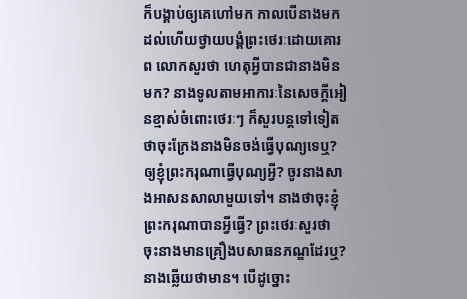ក៏បង្គាប់ឲ្យគេហៅមក កាលបើនាងមកដល់ហើយថ្វាយបង្គំព្រះថេរៈដោយគោរព លោកសួរថា ហេតុអ្វីបានជានាងមិនមក? នាងទូលតាមអាការៈនៃសេចក្តីអៀនខ្មាស់ចំពោះថេរៈៗ ក៏សួរបន្តទៅទៀតថាចុះក្រែងនាងមិនចង់ធ្វើបុណ្យទេឬ? ឲ្យខ្ញុំព្រះករុណាធ្វើបុណ្យអ្វី? ចូរនាងសាងអាសនសាលាមួយទៅ។ នាងថាចុះខ្ញុំព្រះករុណាបានអ្វីធ្វើ? ព្រះថេរៈសួរថា ចុះនាងមានគ្រឿងបសាធនភណ្ឌដែរឬ? នាងឆ្លើយថាមាន។ បើដូច្នោះ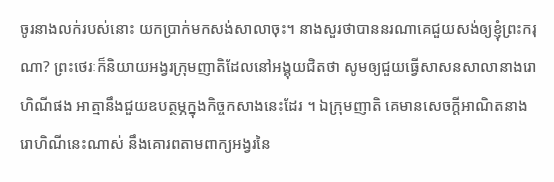ចូរនាងលក់របស់នោះ យកប្រាក់មកសង់សាលាចុះ។ នាងសួរថាបាននរណាគេជួយសង់ឲ្យខ្ញុំព្រះករុណា? ព្រះថេរៈក៏និយាយអង្វរក្រុមញាតិដែលនៅអង្គុយជិតថា សូមឲ្យជួយធ្វើសាសនសាលានាងរោហិណីផង អាត្មានឹងជួយឧបត្ថម្ភក្នុងកិច្ចកសាងនេះដែរ ។ ឯក្រុមញាតិ គេមានសេចក្តីអាណិតនាងរោហិណីនេះណាស់ នឹងគោរពតាមពាក្យអង្វរនៃ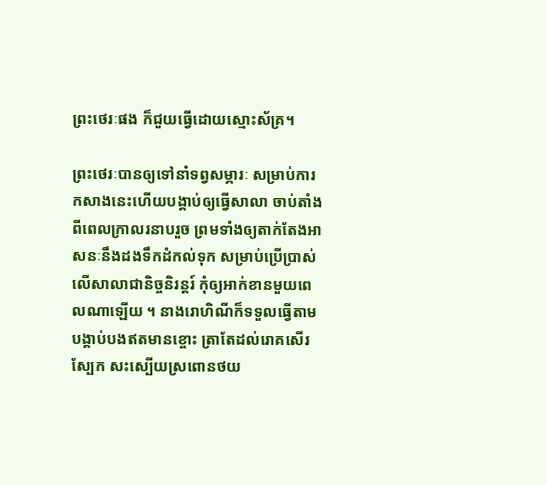ព្រះថេរៈផង ក៏ជួយធ្វើដោយស្មោះស័គ្រ។

ព្រះថេរៈបានឲ្យទៅនាំទព្វសម្ភារៈ សម្រាប់ការកសាងនេះហើយបង្គាប់ឲ្យធ្វើសាលា ចាប់តាំងពីពេលក្រាលរនាបរួច ព្រមទាំងឲ្យតាក់តែងអាសនៈនឹងដងទឹកដំកល់ទុក សម្រាប់ប្រើប្រាស់លើសាលាជានិច្ចនិរន្តរ៍ កុំឲ្យអាក់ខានមួយពេលណាឡើយ ។ នាងរោហិណីក៏ទទួលធ្វើតាមបង្គាប់បងឥតមានខ្ចោះ ត្រាតែដល់រោគសើរស្បែក សះស្បើយស្រពោនថយ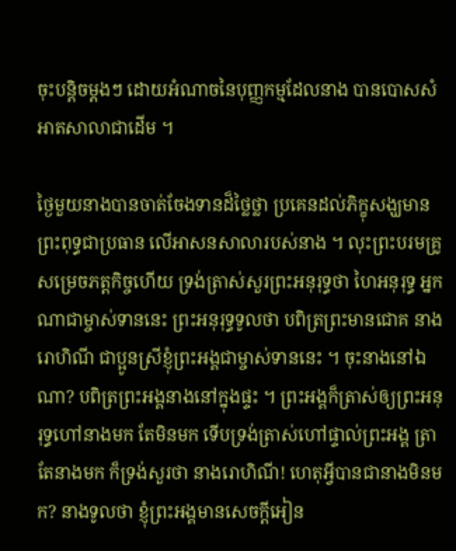ចុះបន្តិចម្តងៗ ដោយអំណាចនៃបុញ្ញកម្មដែលនាង បានបោសសំអាតសាលាជាដើម ។

ថ្ងៃមួយនាងបានចាត់ចែងទានដ៏ថ្លៃថ្លា ប្រគេនដល់ភិក្ខុសង្ឃមានព្រះពុទ្ធជាប្រធាន លើអាសនសាលារបស់នាង ។ លុះព្រះបរមគ្រូសម្រេចភត្តកិច្ចហើយ ទ្រង់ត្រាស់សួរព្រះអនុរុទ្ធថា ហៃអនុរុទ្ធ អ្នកណាជាម្ចាស់ទាននេះ ព្រះអនុរុទ្ធទូលថា បពិត្រព្រះមានជោគ នាងរោហិណី ជាប្អូនស្រីខ្ញុំព្រះអង្គជាម្ចាស់ទាននេះ ។ ចុះនាងនៅឯណា? បពិត្រព្រះអង្គនាងនៅក្នុងផ្ទះ ។ ព្រះអង្គក៏ត្រាស់ឲ្យព្រះអនុរុទ្ធហៅនាងមក តែមិនមក ទើបទ្រង់ត្រាស់ហៅផ្ទាល់ព្រះអង្គ ត្រាតែនាងមក ក៏ទ្រង់សួរថា នាងរោហិណី! ហេតុអ្វីបានជានាងមិនមក? នាងទូលថា ខ្ញុំព្រះអង្គមានសេចក្តីអៀន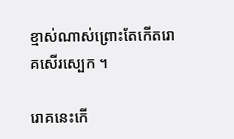ខ្មាស់ណាស់ព្រោះតែកើតរោគសើរស្បេក ។

រោគនេះកើ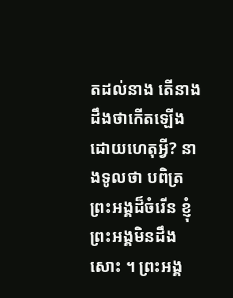តដល់នាង តើនាងដឹងថាកើតឡើងដោយហេតុអ្វី? នាងទូលថា បពិត្រព្រះអង្គដ៏ចំរើន ខ្ញុំព្រះអង្គមិនដឹងសោះ ។ ព្រះអង្គ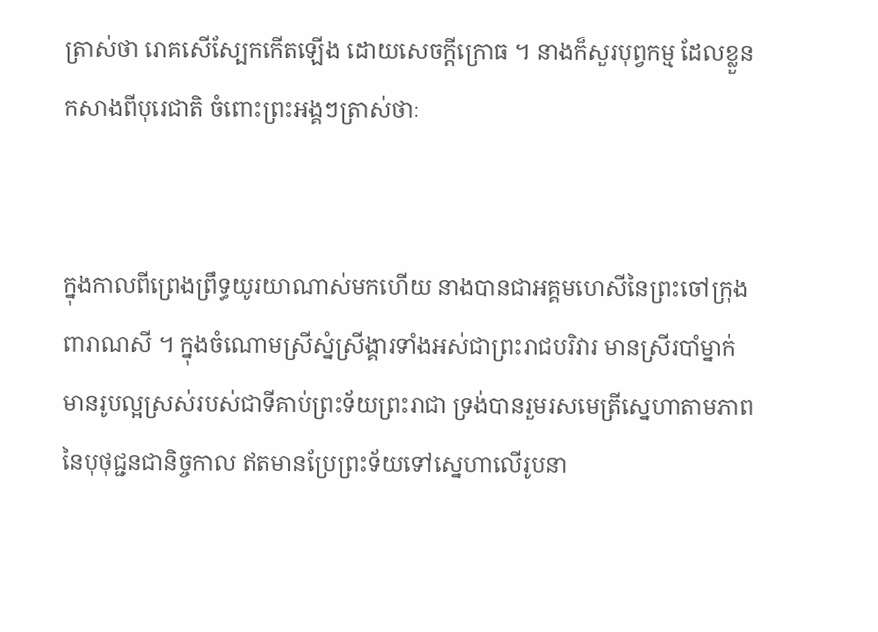ត្រាស់ថា រោគសើស្បែកកើតឡើង ដោយសេចក្តីក្រោធ ។ នាងក៏សួរបុព្វកម្ម ដែលខ្លួនកសាងពីបុរេជាតិ ចំពោះព្រះអង្គៗត្រាស់ថាៈ


ក្នុងកាលពីព្រេងព្រឹទ្ធយូរយាណាស់មកហើយ នាងបានជាអគ្គមហេសីនៃព្រះចៅក្រុងពារាណសី ។ ក្នុងចំណោមស្រីស្នំស្រីង្គារទាំងអស់ជាព្រះរាជបរិវារ មានស្រីរបាំម្នាក់មានរូបល្អស្រស់របស់ជាទីគាប់ព្រះទ័យព្រះរាជា ទ្រង់បានរួមរសមេត្រីស្នេហាតាមភាពនៃបុថុជ្ជនជានិច្ចកាល ឥតមានប្រែព្រះទ័យទៅស្នេហាលើរូបនា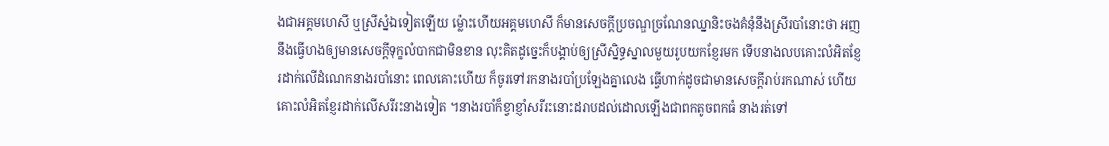ងជាអគ្គមហេសី ឬស្រីស្នំឯទៀតឡើយ ម្ល៉ោះហើយអគ្គមហេសី ក៏មានសេចក្តីប្រចណ្ឌច្រណែនឈ្នានិះចងគំនុំនឹងស្រីរបាំនោះថា អញនឹងធ្វើហងឲ្យមានសេចក្តីទុក្ខលំបាកជាមិនខាន លុះគិតដូច្នេះក៏បង្គាប់ឲ្យស្រីស្និទ្ធស្នាលមួយរូបយកខ្ញែរមក ទើបនាងលបគោះលំអិតខ្ញែរដាក់លើដំណេកនាងរបាំនោះ ពេលគោះហើយ ក៏ចូរទៅរកនាងរបាំប្រឡែងគ្នាលេង ធ្វើហាក់ដូចជាមានសេចក្តីរាប់រកណាស់ ហើយគោះលំអិតខ្ញែរដាក់លើសរីរះនាងទៀត ។នាងរបាំក៏ខ្វាខ្ញាំសរីរះនោះដរាបដល់ដោលឡើងជាពកតូចពកធំ នាងរត់ទៅ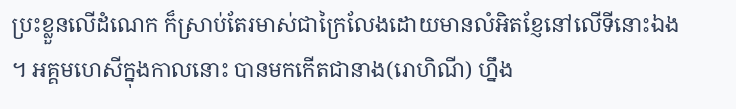ប្រះខ្លួនលើដំណេក ក៏ស្រាប់តែរមាស់ជាក្រៃលែងដោយមានលំអិតខ្ញែនៅលើទីនោះឯង ។ អគ្គមហេសីក្នុងកាលនោះ បានមកកើតជានាង(រោហិណី) ហ្នឹង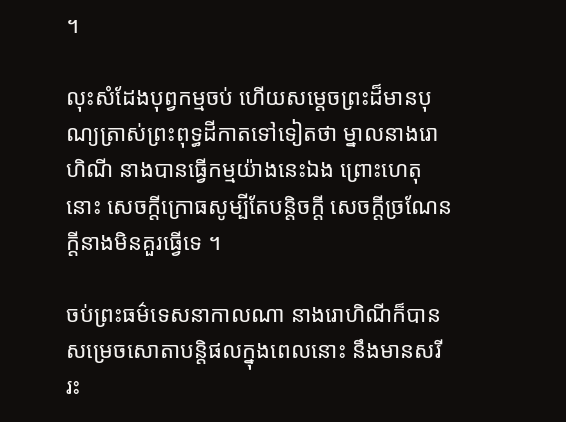។

លុះសំដែងបុព្វកម្មចប់ ហើយសម្តេចព្រះដ៏មានបុណ្យត្រាស់ព្រះពុទ្ធដីកាតទៅទៀតថា ម្នាលនាងរោហិណី នាងបានធ្វើកម្មយ៉ាងនេះឯង ព្រោះហេតុនោះ សេចក្តីក្រោធសូម្បីតែបន្តិចក្តី សេចក្តីច្រណែនក្តីនាងមិនគួរធ្វើទេ ។

ចប់ព្រះធម៌ទេសនាកាលណា នាងរោហិណីក៏បានសម្រេចសោតាបន្តិផលក្នុងពេលនោះ នឹងមានសរីរះ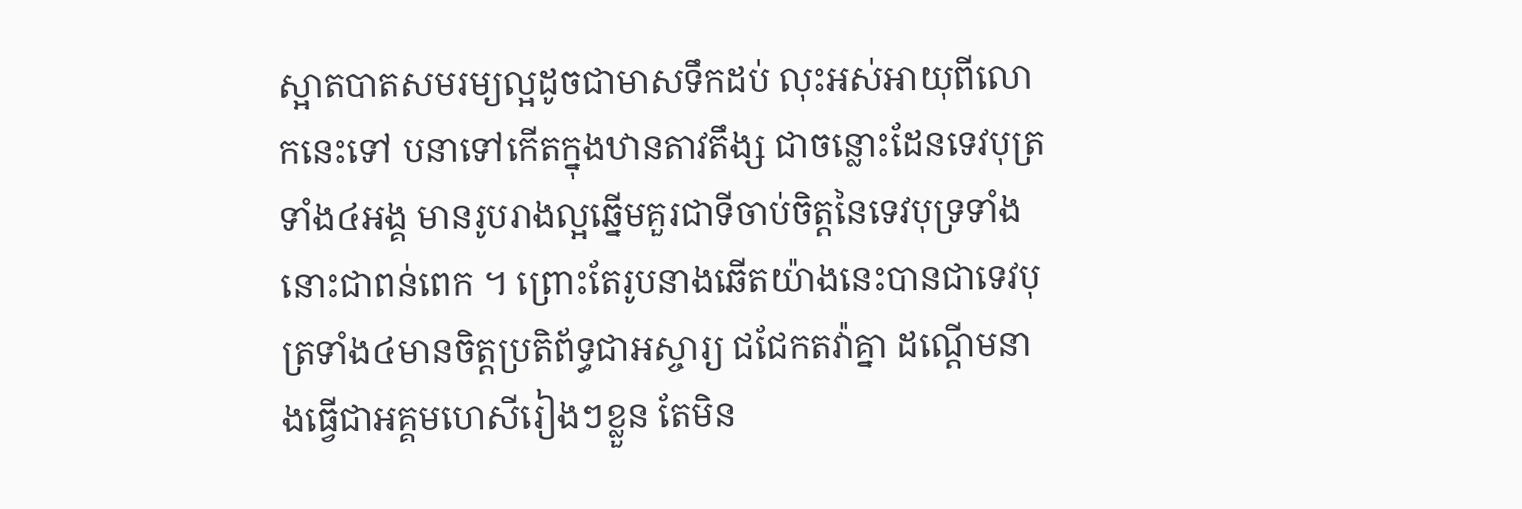ស្អាតបាតសមរម្យល្អដូចជាមាសទឹកដប់ លុះអស់អាយុពីលោកនេះទៅ បនាទៅកើតក្នុងឋានតាវតឹង្ស ជាចន្លោះដែនទេវបុត្រទាំង៤អង្គ មានរូបរាងល្អឆ្នើមគួរជាទីចាប់ចិត្តនៃទេវបុទ្រទាំងនោះជាពន់ពេក ។ ព្រោះតែរូបនាងឆើតយ៉ាងនេះបានជាទេវបុត្រទាំង៤មានចិត្តប្រតិព័ទ្ធជាអស្ចារ្យ ជជែកតវ៉ាគ្នា ដណ្តើមនាងធ្វើជាអគ្គមហេសីរៀងៗខ្លួន តែមិន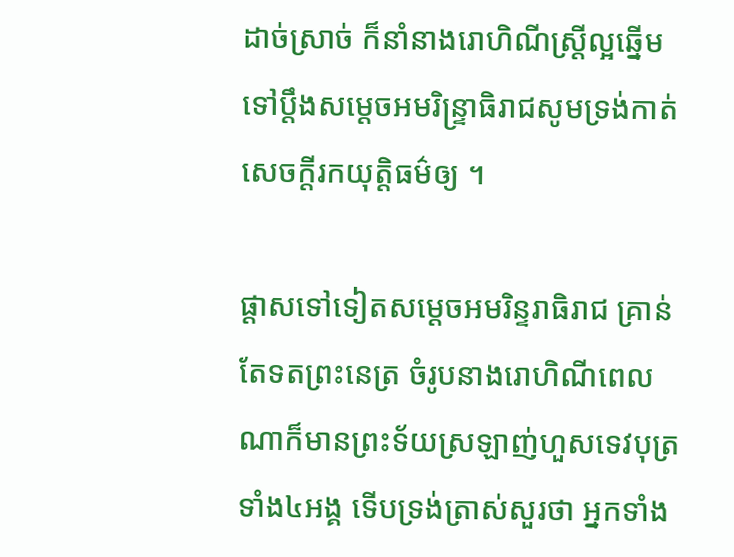ដាច់ស្រាច់ ក៏នាំនាងរោហិណីស្រ្តីល្អឆ្នើមទៅប្តឹងសម្តេចអមរិន្ទ្រាធិរាជសូមទ្រង់កាត់សេចក្តីរកយុត្តិធម៌ឲ្យ ។

ផ្តាសទៅទៀតសម្តេចអមរិន្ទរាធិរាជ គ្រាន់តែទតព្រះនេត្រ ចំរូបនាងរោហិណីពេលណាក៏មានព្រះទ័យស្រឡាញ់ហួសទេវបុត្រទាំង៤អង្គ ទើបទ្រង់ត្រាស់សួរថា អ្នកទាំង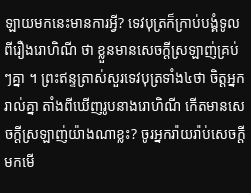ឡាយមកនេះមានការអ្វី? ទេវបុត្រក៏ក្រាប់បង្គំទូលពីរឿងរោហិណី ថា ខ្លួនមានសេចក្តីស្រឡាញ់គ្រប់ៗគ្នា ។ ព្រះឥន្ទត្រាស់សួរទេវបុត្រទាំង៤ថា ចិត្តអ្នករាល់គ្នា តាំងពីឃើញរូបនាងរោហិណី កើតមានសេចក្តីស្រឡាញ់យ៉ាងណាខ្លះ? ចូរអ្នករ៉ាយរ៉ាប់សេចក្តីមកមើ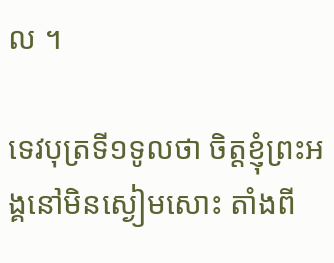ល ។

ទេវបុត្រទី១ទូលថា ចិត្តខ្ញុំព្រះអង្គនៅមិនស្ងៀមសោះ តាំងពី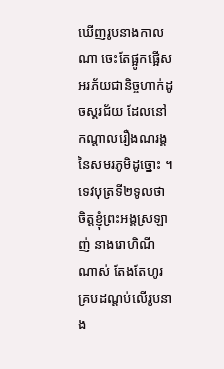ឃើញរូបនាងកាលណា ចេះតែផ្អូកផ្អើសអរភ័យជានិច្ចហាក់ដូចស្គរជ័យ ដែលនៅកណ្តាលរឿងណរង្គ នៃសមរភូមិដូច្នោះ ។
ទេវបុត្រទី២ទូលថា ចិត្តខ្ញុំព្រះអង្គស្រឡាញ់ នាងរោហិណីណាស់ តែងតែហូរ គ្របដណ្តប់លើរូបនាង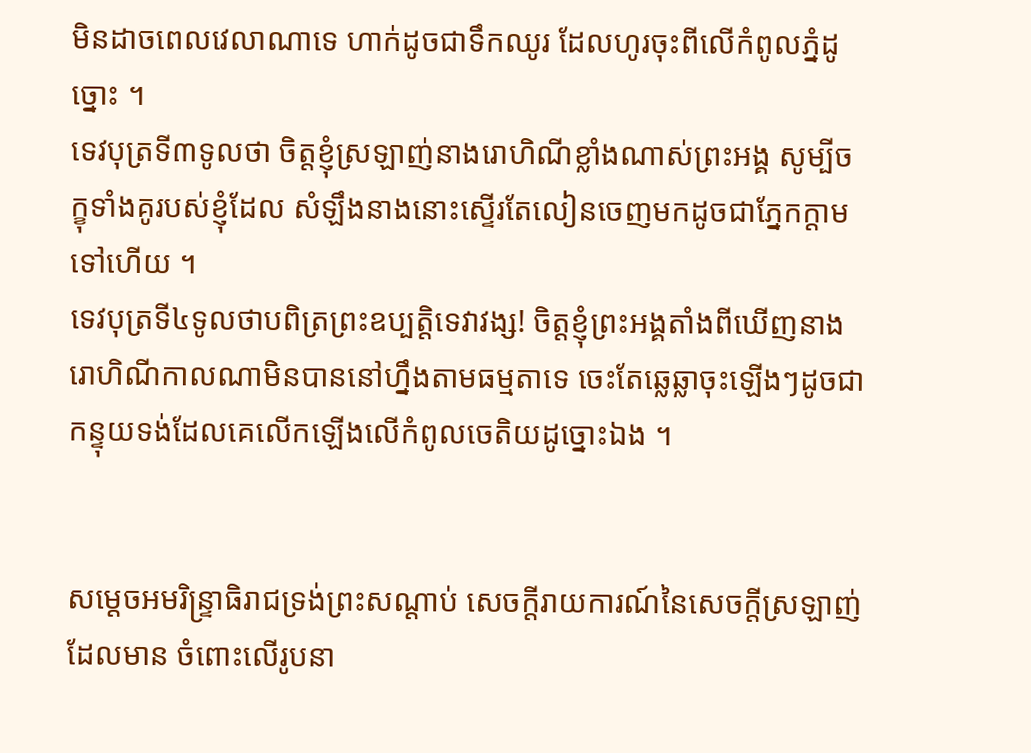មិនដាចពេលវេលាណាទេ ហាក់ដូចជាទឹកឈូរ ដែលហូរចុះពីលើកំពូលភ្នំដូច្នោះ ។
ទេវបុត្រទី៣ទូលថា ចិត្តខ្ញុំស្រឡាញ់នាងរោហិណីខ្លាំងណាស់ព្រះអង្គ សូម្បីចក្ខុទាំងគូរបស់ខ្ញុំដែល សំឡឹងនាងនោះស្ទើរតែលៀនចេញមកដូចជាភ្នែកក្តាមទៅហើយ ។
ទេវបុត្រទី៤ទូលថាបពិត្រព្រះឧប្បត្តិទេវាវង្ស! ចិត្តខ្ញុំព្រះអង្គតាំងពីឃើញនាងរោហិណីកាលណាមិនបាននៅហ្នឹងតាមធម្មតាទេ ចេះតែឆ្លេឆ្លាចុះឡើងៗដូចជាកន្ទុយទង់ដែលគេលើកឡើងលើកំពូលចេតិយដូច្នោះឯង ។


សម្តេចអមរិន្ទ្រាធិរាជទ្រង់ព្រះសណ្តាប់ សេចក្តីរាយការណ៍នៃសេចក្តីស្រឡាញ់ដែលមាន ចំពោះលើរូបនា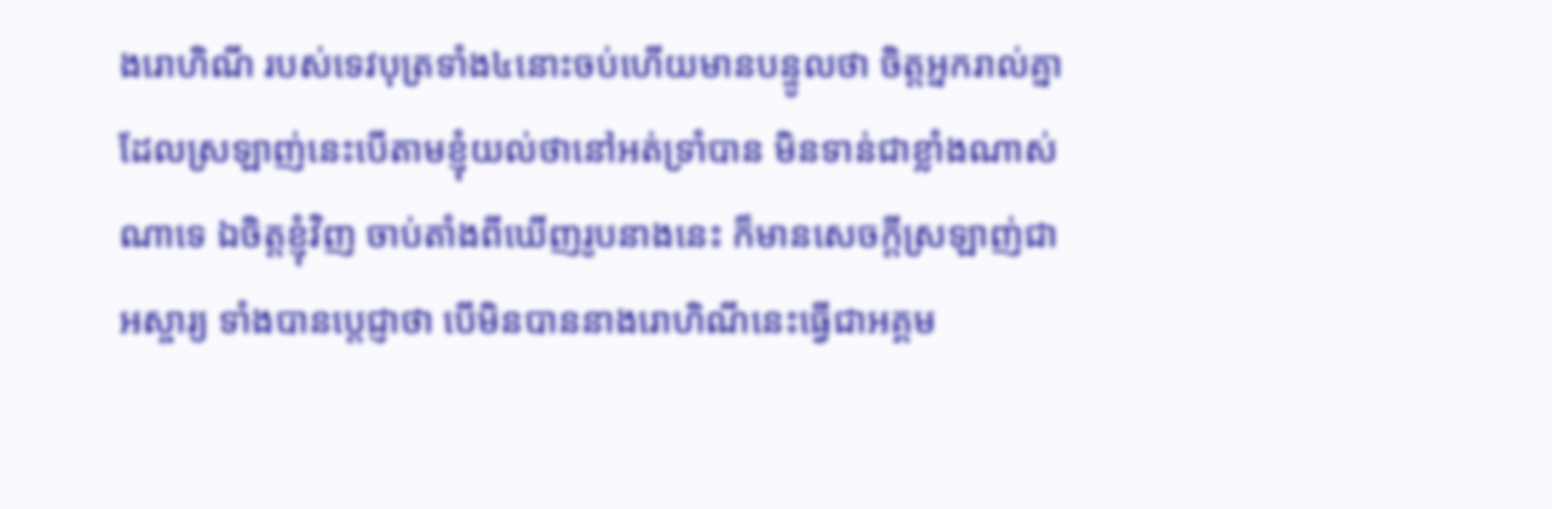ងរោហិណី របស់ទេវបុត្រទាំង៤នោះចប់ហើយមានបន្ទូលថា ចិត្តអ្នករាល់គ្នាដែលស្រឡាញ់នេះបើតាមខ្ញុំយល់ថានៅអត់ទ្រាំបាន មិនទាន់ជាខ្លាំងណាស់ណាទេ ឯចិត្តខ្ញុំវិញ ចាប់តាំងពីឃើញរូបនាងនេះ ក៏មានសេចក្តីស្រឡាញ់ជាអស្ចារ្យ ទាំងបានប្តេជ្ញាថា បើមិនបាននាងរោហិណីនេះធ្វើជាអគ្គម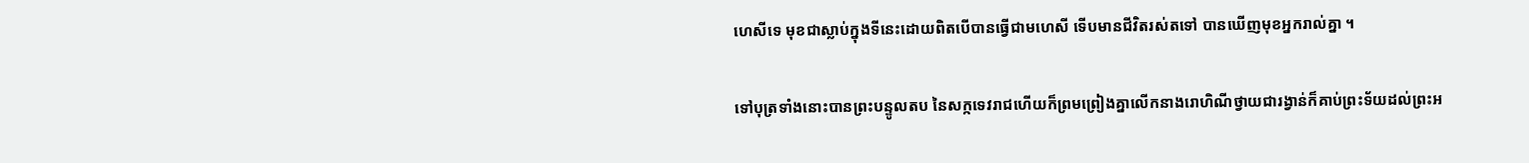ហេសីទេ មុខជាស្លាប់ក្នុងទីនេះដោយពិតបើបានធ្វើជាមហេសី ទើបមានជីវិតរស់តទៅ បានឃើញមុខអ្នករាល់គ្នា ។

ទៅបុត្រទាំងនោះបានព្រះបន្ទូលតប នៃសក្កទេវរាជហើយក៏ព្រមព្រៀងគ្នាលើកនាងរោហិណីថ្វាយជារង្វាន់ក៏គាប់ព្រះទ័យដល់ព្រះអ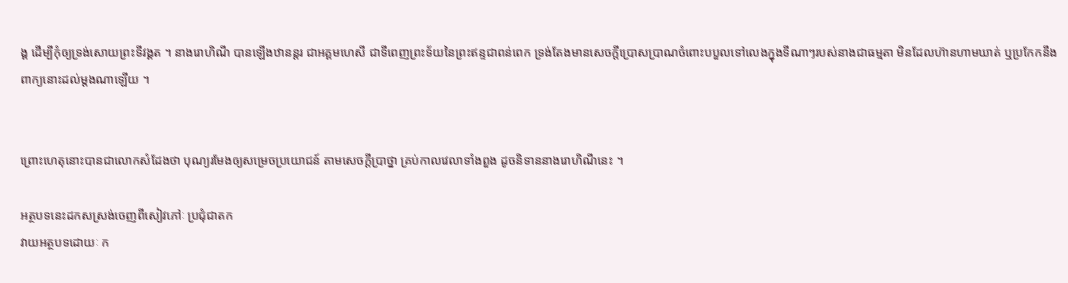ង្គ ដើម្បីកុំឲ្យទ្រង់សោយព្រះទីវង្គត ។ នាងរោហិណី បានឡើងឋានន្តរ ជាអគ្គមហេសី ជាទីពេញព្រះទ័យនៃព្រះឥន្ទជាពន់ពេក ទ្រង់តែងមានសេចក្តីប្រោសប្រាណចំពោះបបួលទៅលេងក្នុងទីណាៗរបស់នាងជាធម្មតា មិនដែលហ៊ានហាមឃាត់ ឬប្រកែកនឹងពាក្យនោះដល់ម្តងណាឡើយ ។


ព្រោះហេតុនោះបានជាលោកសំដែងថា បុណ្យរមែងឲ្យសម្រេចប្រយោជន៍ តាមសេចក្តីប្រាថ្នា គ្រប់កាលវេលាទាំងពួង ដូចនិទាននាងរោហិណីនេះ ។

អត្ថបទនេះដកសស្រង់ចេញពីសៀវភៅៈ ប្រជុំជាតក
វាយអត្ថបទដោយៈ ក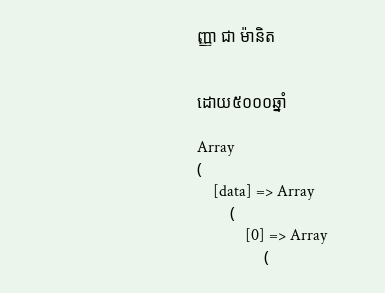ញ្ញា ជា ម៉ានិត


ដោយ៥០០០ឆ្នាំ

Array
(
    [data] => Array
        (
            [0] => Array
                (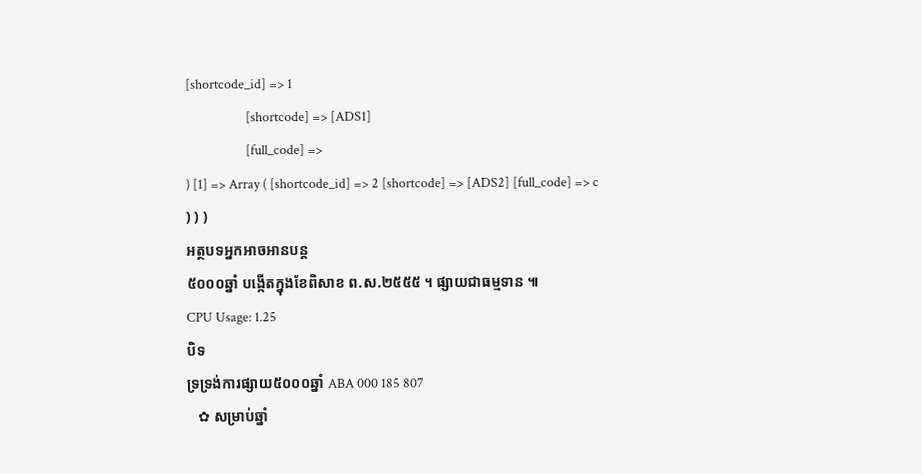[shortcode_id] => 1
                    [shortcode] => [ADS1]
                    [full_code] =>
) [1] => Array ( [shortcode_id] => 2 [shortcode] => [ADS2] [full_code] => c ) ) )
អត្ថបទអ្នកអាចអានបន្ត
៥០០០ឆ្នាំ បង្កើតក្នុងខែពិសាខ ព.ស.២៥៥៥ ។ ផ្សាយជាធម្មទាន ៕
CPU Usage: 1.25
បិទ
ទ្រទ្រង់ការផ្សាយ៥០០០ឆ្នាំ ABA 000 185 807
   ✿ សម្រាប់ឆ្នាំ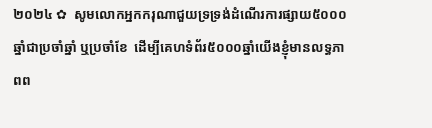២០២៤ ✿  សូមលោកអ្នកករុណាជួយទ្រទ្រង់ដំណើរការផ្សាយ៥០០០ឆ្នាំជាប្រចាំឆ្នាំ ឬប្រចាំខែ  ដើម្បីគេហទំព័រ៥០០០ឆ្នាំយើងខ្ញុំមានលទ្ធភាពព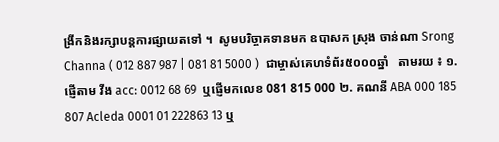ង្រីកនិងរក្សាបន្តការផ្សាយតទៅ ។  សូមបរិច្ចាគទានមក ឧបាសក ស្រុង ចាន់ណា Srong Channa ( 012 887 987 | 081 81 5000 )  ជាម្ចាស់គេហទំព័រ៥០០០ឆ្នាំ   តាមរយ ៖ ១. ផ្ញើតាម វីង acc: 0012 68 69  ឬផ្ញើមកលេខ 081 815 000 ២. គណនី ABA 000 185 807 Acleda 0001 01 222863 13 ឬ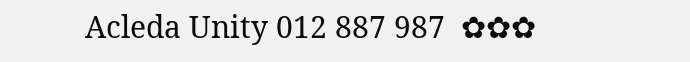Acleda Unity 012 887 987  ✿✿✿